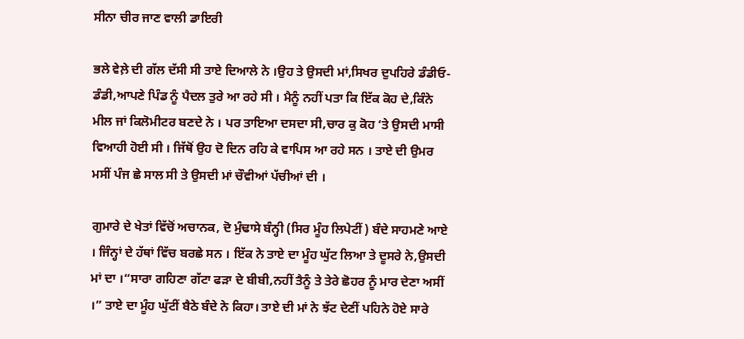ਸੀਨਾ ਚੀਰ ਜਾਣ ਵਾਲੀ ਡਾਇਰੀ

ਭਲੇ ਵੇਲ਼ੇ ਦੀ ਗੱਲ ਦੱਸੀ ਸੀ ਤਾਏ ਦਿਆਲੇ ਨੇ ।ਉਹ ਤੇ ਉਸਦੀ ਮਾਂ,ਸਿਖਰ ਦੁਪਹਿਰੇ ਡੰਡੀਓ-ਡੰਡੀ,ਆਪਣੇ ਪਿੰਡ ਨੂੰ ਪੈਦਲ ਤੁਰੇ ਆ ਰਹੇ ਸੀ । ਮੈਨੂੰ ਨਹੀਂ ਪਤਾ ਕਿ ਇੱਕ ਕੋਹ ਦੇ,ਕਿੰਨੇ ਮੀਲ ਜਾਂ ਕਿਲੋਮੀਟਰ ਬਣਦੇ ਨੇ । ਪਰ ਤਾਇਆ ਦਸਦਾ ਸੀ,ਚਾਰ ਕੁ ਕੋਹ ‘ਤੇ ਉਸਦੀ ਮਾਸੀ ਵਿਆਹੀ ਹੋਈ ਸੀ । ਜਿੱਥੋਂ ਉਹ ਦੋ ਦਿਨ ਰਹਿ ਕੇ ਵਾਪਿਸ ਆ ਰਹੇ ਸਨ । ਤਾਏ ਦੀ ਉਮਰ ਮਸੀਂ ਪੰਜ ਛੇ ਸਾਲ ਸੀ ਤੇ ਉਸਦੀ ਮਾਂ ਚੌਵੀਆਂ ਪੱਚੀਆਂ ਦੀ ।

ਗੁਮਾਰੇ ਦੇ ਖੇਤਾਂ ਵਿੱਚੋਂ ਅਚਾਨਕ, ਦੋ ਮੁੰਢਾਸੇ ਬੰਨ੍ਹੀ (ਸਿਰ ਮੂੰਹ ਲਿਪੇਟੀਂ) ਬੰਦੇ ਸਾਹਮਣੇ ਆਏ । ਜਿੰਨ੍ਹਾਂ ਦੇ ਹੱਥਾਂ ਵਿੱਚ ਬਰਛੇ ਸਨ । ਇੱਕ ਨੇ ਤਾਏ ਦਾ ਮੂੰਹ ਘੁੱਟ ਲਿਆ ਤੇ ਦੂਸਰੇ ਨੇ,ਉਸਦੀ ਮਾਂ ਦਾ ।“ਸਾਰਾ ਗਹਿਣਾ ਗੱਟਾ ਫੜਾ ਦੇ ਬੀਬੀ,ਨਹੀਂ ਤੈਨੂੰ ਤੇ ਤੇਰੇ ਛੋਹਰ ਨੂੰ ਮਾਰ ਦੇਣਾ ਅਸੀਂ ।” ਤਾਏ ਦਾ ਮੂੰਹ ਘੁੱਟੀਂ ਬੈਠੇ ਬੰਦੇ ਨੇ ਕਿਹਾ। ਤਾਏ ਦੀ ਮਾਂ ਨੇ ਝੱਟ ਦੇਣੀਂ ਪਹਿਨੇ ਹੋਏ ਸਾਰੇ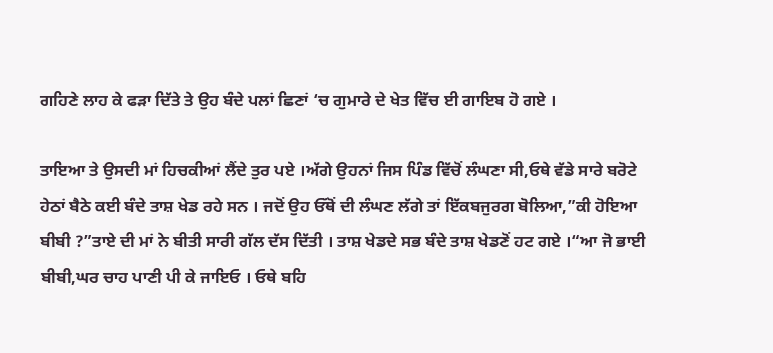ਗਹਿਣੇ ਲਾਹ ਕੇ ਫੜਾ ਦਿੱਤੇ ਤੇ ਉਹ ਬੰਦੇ ਪਲਾਂ ਛਿਣਾਂ ‘ਚ ਗੁਮਾਰੇ ਦੇ ਖੇਤ ਵਿੱਚ ਈ ਗਾਇਬ ਹੋ ਗਏ ।

ਤਾਇਆ ਤੇ ਉਸਦੀ ਮਾਂ ਹਿਚਕੀਆਂ ਲੈਂਦੇ ਤੁਰ ਪਏ ।ਅੱਗੇ ਉਹਨਾਂ ਜਿਸ ਪਿੰਡ ਵਿੱਚੋਂ ਲੰਘਣਾ ਸੀ,ਓਥੇ ਵੱਡੇ ਸਾਰੇ ਬਰੋਟੇ ਹੇਠਾਂ ਬੈਠੇ ਕਈ ਬੰਦੇ ਤਾਸ਼ ਖੇਡ ਰਹੇ ਸਨ । ਜਦੋਂ ਉਹ ਓੱਥੋਂ ਦੀ ਲੰਘਣ ਲੱਗੇ ਤਾਂ ਇੱਕਬਜੁਰਗ ਬੋਲਿਆ,”ਕੀ ਹੋਇਆ ਬੀਬੀ ?”ਤਾਏ ਦੀ ਮਾਂ ਨੇ ਬੀਤੀ ਸਾਰੀ ਗੱਲ ਦੱਸ ਦਿੱਤੀ । ਤਾਸ਼ ਖੇਡਦੇ ਸਭ ਬੰਦੇ ਤਾਸ਼ ਖੇਡਣੋਂ ਹਟ ਗਏ ।“ਆ ਜੋ ਭਾਈ ਬੀਬੀ,ਘਰ ਚਾਹ ਪਾਣੀ ਪੀ ਕੇ ਜਾਇਓ । ਓਥੇ ਬਹਿ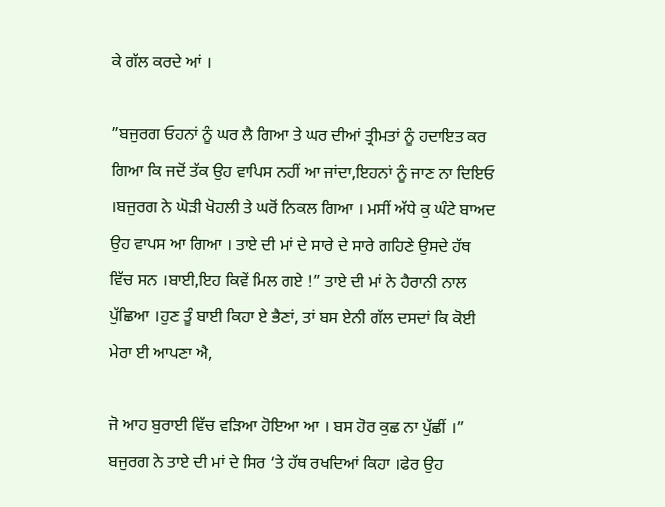ਕੇ ਗੱਲ ਕਰਦੇ ਆਂ ।

”ਬਜੁਰਗ ਓਹਨਾਂ ਨੂੰ ਘਰ ਲੈ ਗਿਆ ਤੇ ਘਰ ਦੀਆਂ ਤ੍ਰੀਮਤਾਂ ਨੂੰ ਹਦਾਇਤ ਕਰ ਗਿਆ ਕਿ ਜਦੋਂ ਤੱਕ ਉਹ ਵਾਪਿਸ ਨਹੀਂ ਆ ਜਾਂਦਾ,ਇਹਨਾਂ ਨੂੰ ਜਾਣ ਨਾ ਦਿਇਓ ।ਬਜੁਰਗ ਨੇ ਘੋੜੀ ਖੋਹਲੀ ਤੇ ਘਰੋਂ ਨਿਕਲ ਗਿਆ । ਮਸੀਂ ਅੱਧੇ ਕੁ ਘੰਟੇ ਬਾਅਦ ਉਹ ਵਾਪਸ ਆ ਗਿਆ । ਤਾਏ ਦੀ ਮਾਂ ਦੇ ਸਾਰੇ ਦੇ ਸਾਰੇ ਗਹਿਣੇ ਉਸਦੇ ਹੱਥ ਵਿੱਚ ਸਨ ।ਬਾਈ,ਇਹ ਕਿਵੇਂ ਮਿਲ ਗਏ !” ਤਾਏ ਦੀ ਮਾਂ ਨੇ ਹੈਰਾਨੀ ਨਾਲ ਪੁੱਛਿਆ ।ਹੁਣ ਤੂੰ ਬਾਈ ਕਿਹਾ ਏ ਭੈਣਾਂ, ਤਾਂ ਬਸ ਏਨੀ ਗੱਲ ਦਸਦਾਂ ਕਿ ਕੋਈ ਮੇਰਾ ਈ ਆਪਣਾ ਐ,

ਜੋ ਆਹ ਬੁਰਾਈ ਵਿੱਚ ਵੜਿਆ ਹੋਇਆ ਆ । ਬਸ ਹੋਰ ਕੁਛ ਨਾ ਪੁੱਛੀਂ ।” ਬਜੁਰਗ ਨੇ ਤਾਏ ਦੀ ਮਾਂ ਦੇ ਸਿਰ ‘ਤੇ ਹੱਥ ਰਖਦਿਆਂ ਕਿਹਾ ।ਫੇਰ ਉਹ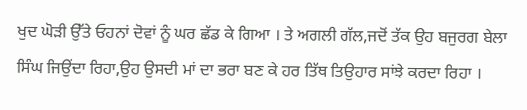ਖੁਦ ਘੋੜੀ ਉੱਤੇ ਓਹਨਾਂ ਦੋਵਾਂ ਨੂੰ ਘਰ ਛੱਡ ਕੇ ਗਿਆ । ਤੇ ਅਗਲੀ ਗੱਲ,ਜਦੋਂ ਤੱਕ ਉਹ ਬਜੁਰਗ ਬੇਲਾ ਸਿੰਘ ਜਿਉਂਦਾ ਰਿਹਾ,ਉਹ ਉਸਦੀ ਮਾਂ ਦਾ ਭਰਾ ਬਣ ਕੇ ਹਰ ਤਿੱਥ ਤਿਉਹਾਰ ਸਾਂਝੇ ਕਰਦਾ ਰਿਹਾ ।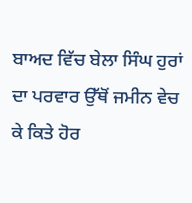ਬਾਅਦ ਵਿੱਚ ਬੇਲਾ ਸਿੰਘ ਹੁਰਾਂ ਦਾ ਪਰਵਾਰ ਉੱਥੋਂ ਜਮੀਨ ਵੇਚ ਕੇ ਕਿਤੇ ਹੋਰ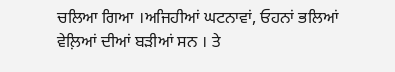ਚਲਿਆ ਗਿਆ ।ਅਜਿਹੀਆਂ ਘਟਨਾਵਾਂ, ਓਹਨਾਂ ਭਲਿਆਂ ਵੇਲ਼ਿਆਂ ਦੀਆਂ ਬੜੀਆਂ ਸਨ । ਤੇ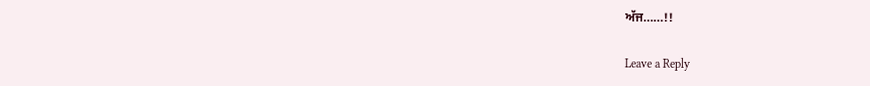ਅੱਜ……!!

Leave a Reply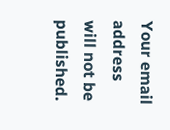Your email address will not be published.